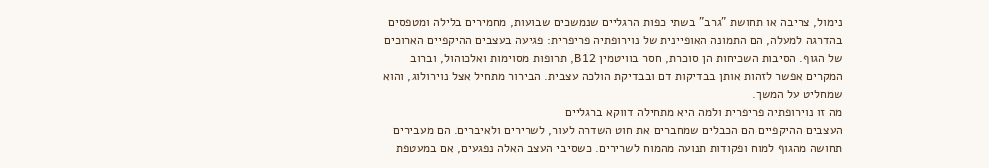נימול, צריבה או תחושת "גרב" בשתי כפות הרגליים שנמשכים שבועות, מחמירים בלילה ומטפסים בהדרגה למעלה, הם התמונה האופיינית של נוירופתיה פריפרית: פגיעה בעצבים ההיקפיים הארוכים של הגוף. הסיבות השכיחות הן סוכרת, חסר בוויטמין B12, תרופות מסוימות ואלכוהול, וברוב המקרים אפשר לזהות אותן בבדיקות דם ובבדיקת הולכה עצבית. הבירור מתחיל אצל נוירולוג, והוא שמחליט על המשך.
מה זו נוירופתיה פריפרית ולמה היא מתחילה דווקא ברגליים
העצבים ההיקפיים הם הכבלים שמחברים את חוט השדרה לעור, לשרירים ולאיברים. הם מעבירים תחושה מהגוף למוח ופקודות תנועה מהמוח לשרירים. כשסיבי העצב האלה נפגעים, אם במעטפת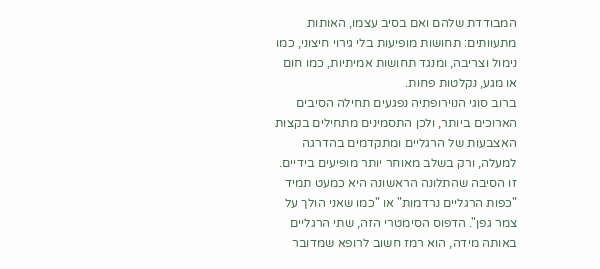המבודדת שלהם ואם בסיב עצמו, האותות מתעוותים: תחושות מופיעות בלי גירוי חיצוני, כמו נימול וצריבה, ומנגד תחושות אמיתיות, כמו חום או מגע, נקלטות פחות.
ברוב סוגי הנוירופתיה נפגעים תחילה הסיבים הארוכים ביותר, ולכן התסמינים מתחילים בקצות האצבעות של הרגליים ומתקדמים בהדרגה למעלה, ורק בשלב מאוחר יותר מופיעים בידיים. זו הסיבה שהתלונה הראשונה היא כמעט תמיד "כפות הרגליים נרדמות" או "כמו שאני הולך על צמר גפן". הדפוס הסימטרי הזה, שתי הרגליים באותה מידה, הוא רמז חשוב לרופא שמדובר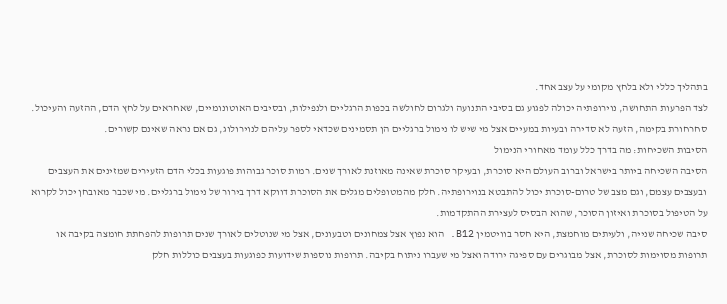בתהליך כללי ולא בלחץ מקומי על עצב אחד.
לצד הפרעות התחושה, נוירופתיה יכולה לפגוע גם בסיבי התנועה ולגרום לחולשה בכפות הרגליים ולנפילות, ובסיבים האוטונומיים, שאחראים על לחץ הדם, ההזעה והעיכול. סחרחורת בקימה, הזעה לא סדירה ובעיות במעיים אצל מי שיש לו נימול ברגליים הן תסמינים שכדאי לספר עליהם לנוירולוג, גם אם נראה שאינם קשורים.
הסיבות השכיחות: מה בדרך כלל עומד מאחורי הנימול
הסיבה השכיחה ביותר בישראל וברוב העולם היא סוכרת, ובעיקר סוכרת שאינה מאוזנת לאורך שנים. רמות סוכר גבוהות פוגעות בכלי הדם הזעירים שמזינים את העצבים ובעצבים עצמם, וגם מצב של טרום-סוכרת יכול להתבטא בנוירופתיה. חלק מהמטופלים מגלים את הסוכרת דווקא דרך בירור של נימול ברגליים. מי שכבר מאובחן יכול לקרוא על הטיפול בסוכרת ואיזון הסוכר, שהוא הבסיס לעצירת ההתקדמות.
סיבה שכיחה שנייה, ולעיתים מוחמצת, היא חסר בוויטמין B12. הוא נפוץ אצל צמחונים וטבעונים, אצל מי שנוטלים לאורך שנים תרופות להפחתת חומצה בקיבה או תרופות מסוימות לסוכרת, אצל מבוגרים עם ספיגה ירודה ואצל מי שעברו ניתוח בקיבה. תרופות נוספות שידועות כפוגעות בעצבים כוללות חלק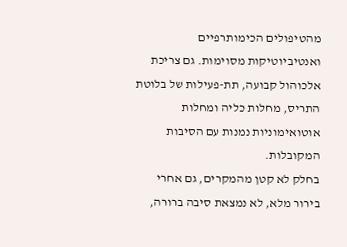מהטיפולים הכימותרפיים ואנטיביוטיקות מסוימות. גם צריכת אלכוהול קבועה, תת-פעילות של בלוטת התריס, מחלות כליה ומחלות אוטואימוניות נמנות עם הסיבות המקובלות.
בחלק לא קטן מהמקרים, גם אחרי בירור מלא, לא נמצאת סיבה ברורה,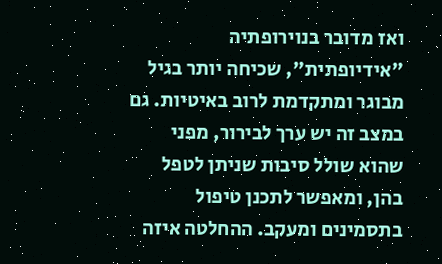ואז מדובר בנוירופתיה "אידיופתית", שכיחה יותר בגיל מבוגר ומתקדמת לרוב באיטיות. גם במצב זה יש ערך לבירור, מפני שהוא שולל סיבות שניתן לטפל בהן, ומאפשר לתכנן טיפול בתסמינים ומעקב. ההחלטה איזה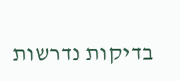בדיקות נדרשות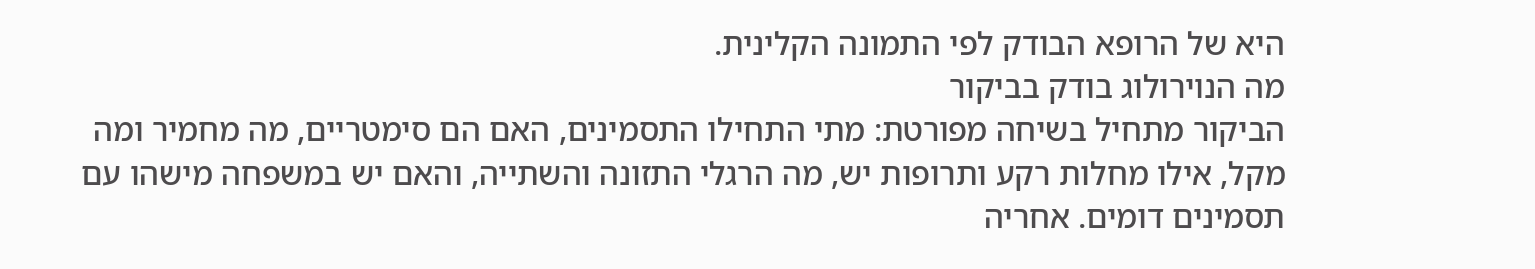היא של הרופא הבודק לפי התמונה הקלינית.
מה הנוירולוג בודק בביקור
הביקור מתחיל בשיחה מפורטת: מתי התחילו התסמינים, האם הם סימטריים, מה מחמיר ומה מקל, אילו מחלות רקע ותרופות יש, מה הרגלי התזונה והשתייה, והאם יש במשפחה מישהו עם תסמינים דומים. אחריה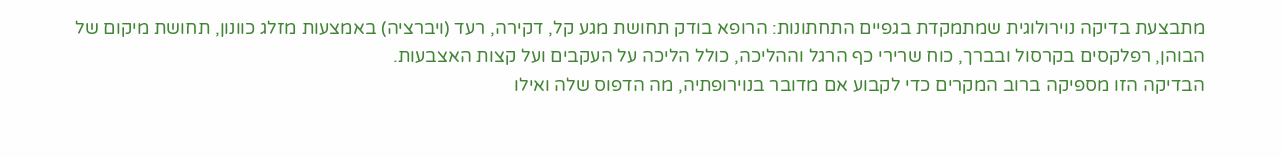מתבצעת בדיקה נוירולוגית שמתמקדת בגפיים התחתונות: הרופא בודק תחושת מגע קל, דקירה, רעד (ויברציה) באמצעות מזלג כוונון, תחושת מיקום של הבוהן, רפלקסים בקרסול ובברך, כוח שרירי כף הרגל וההליכה, כולל הליכה על העקבים ועל קצות האצבעות.
הבדיקה הזו מספיקה ברוב המקרים כדי לקבוע אם מדובר בנוירופתיה, מה הדפוס שלה ואילו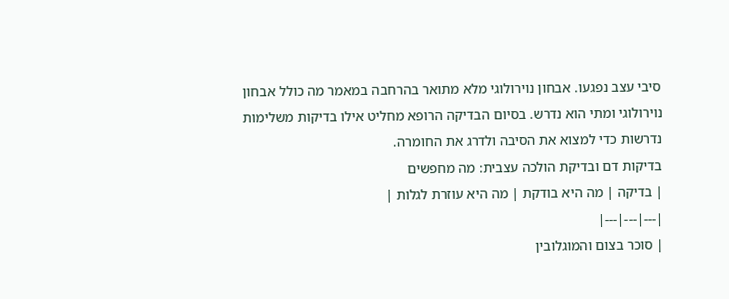סיבי עצב נפגעו. אבחון נוירולוגי מלא מתואר בהרחבה במאמר מה כולל אבחון נוירולוגי ומתי הוא נדרש. בסיום הבדיקה הרופא מחליט אילו בדיקות משלימות נדרשות כדי למצוא את הסיבה ולדרג את החומרה.
בדיקות דם ובדיקת הולכה עצבית: מה מחפשים
| בדיקה | מה היא בודקת | מה היא עוזרת לגלות |
|---|---|---|
| סוכר בצום והמוגלובין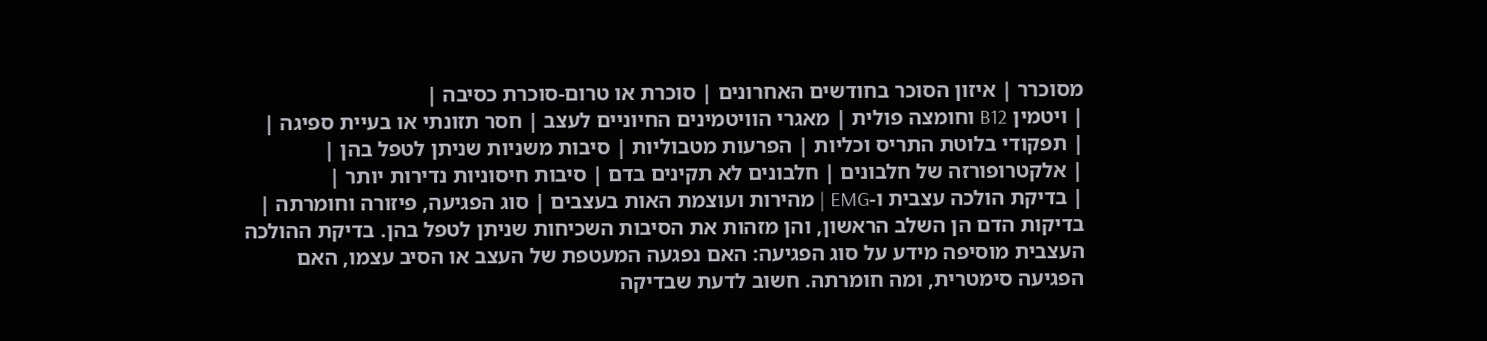מסוכרר | איזון הסוכר בחודשים האחרונים | סוכרת או טרום-סוכרת כסיבה |
| ויטמין B12 וחומצה פולית | מאגרי הוויטמינים החיוניים לעצב | חסר תזונתי או בעיית ספיגה |
| תפקודי בלוטת התריס וכליות | הפרעות מטבוליות | סיבות משניות שניתן לטפל בהן |
| אלקטרופורזה של חלבונים | חלבונים לא תקינים בדם | סיבות חיסוניות נדירות יותר |
| בדיקת הולכה עצבית ו-EMG | מהירות ועוצמת האות בעצבים | סוג הפגיעה, פיזורה וחומרתה |
בדיקות הדם הן השלב הראשון, והן מזהות את הסיבות השכיחות שניתן לטפל בהן. בדיקת ההולכה העצבית מוסיפה מידע על סוג הפגיעה: האם נפגעה המעטפת של העצב או הסיב עצמו, האם הפגיעה סימטרית, ומה חומרתה. חשוב לדעת שבדיקה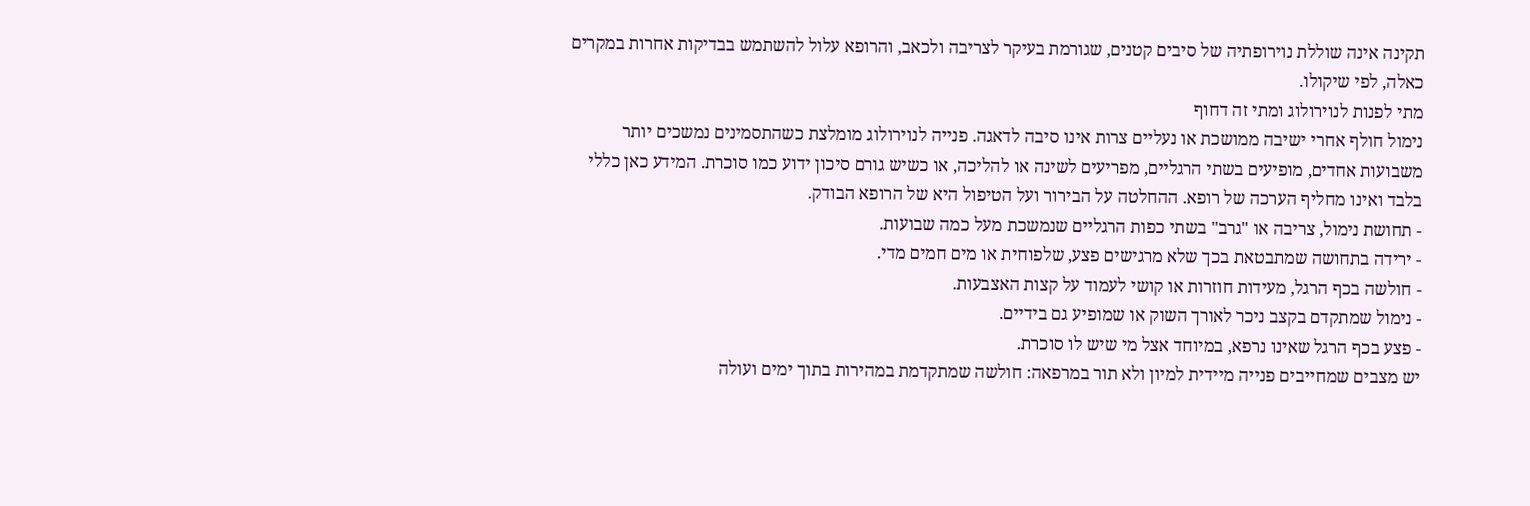תקינה אינה שוללת נוירופתיה של סיבים קטנים, שגורמת בעיקר לצריבה ולכאב, והרופא עלול להשתמש בבדיקות אחרות במקרים כאלה, לפי שיקולו.
מתי לפנות לנוירולוג ומתי זה דחוף
נימול חולף אחרי ישיבה ממושכת או נעליים צרות אינו סיבה לדאגה. פנייה לנוירולוג מומלצת כשהתסמינים נמשכים יותר משבועות אחדים, מופיעים בשתי הרגליים, מפריעים לשינה או להליכה, או כשיש גורם סיכון ידוע כמו סוכרת. המידע כאן כללי בלבד ואינו מחליף הערכה של רופא. ההחלטה על הבירור ועל הטיפול היא של הרופא הבודק.
- תחושת נימול, צריבה או "גרב" בשתי כפות הרגליים שנמשכת מעל כמה שבועות.
- ירידה בתחושה שמתבטאת בכך שלא מרגישים פצע, שלפוחית או מים חמים מדי.
- חולשה בכף הרגל, מעידות חוזרות או קושי לעמוד על קצות האצבעות.
- נימול שמתקדם בקצב ניכר לאורך השוק או שמופיע גם בידיים.
- פצע בכף הרגל שאינו נרפא, במיוחד אצל מי שיש לו סוכרת.
יש מצבים שמחייבים פנייה מיידית למיון ולא תור במרפאה: חולשה שמתקדמת במהירות בתוך ימים ועולה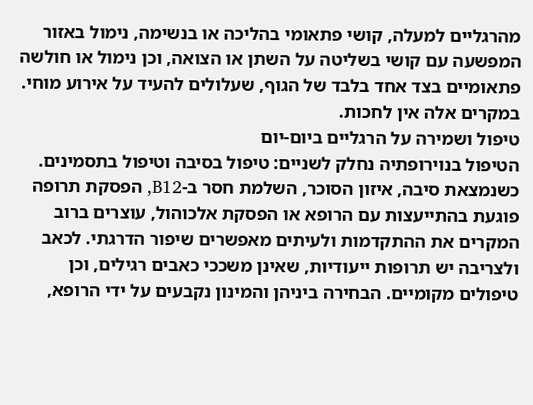מהרגליים למעלה, קושי פתאומי בהליכה או בנשימה, נימול באזור המפשעה עם קושי בשליטה על השתן או הצואה, וכן נימול או חולשה פתאומיים בצד אחד בלבד של הגוף, שעלולים להעיד על אירוע מוחי. במקרים אלה אין לחכות.
טיפול ושמירה על הרגליים ביום-יום
הטיפול בנוירופתיה נחלק לשניים: טיפול בסיבה וטיפול בתסמינים. כשנמצאת סיבה, איזון הסוכר, השלמת חסר ב-B12, הפסקת תרופה פוגעת בהתייעצות עם הרופא או הפסקת אלכוהול, עוצרים ברוב המקרים את ההתקדמות ולעיתים מאפשרים שיפור הדרגתי. לכאב ולצריבה יש תרופות ייעודיות, שאינן משככי כאבים רגילים, וכן טיפולים מקומיים. הבחירה ביניהן והמינון נקבעים על ידי הרופא,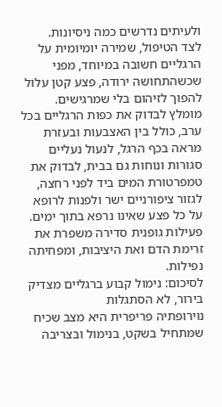ולעיתים נדרשים כמה ניסיונות.
לצד הטיפול, שמירה יומיומית על הרגליים חשובה במיוחד, מפני שכשהתחושה ירודה, פצע קטן עלול להפוך לזיהום בלי שמרגישים. מומלץ לבדוק את כפות הרגליים בכל ערב, כולל בין האצבעות ובעזרת מראה בכף הרגל, לנעול נעליים סגורות ונוחות גם בבית, לבדוק את טמפרטורת המים ביד לפני רחצה, לגזור ציפורניים ישר ולפנות לרופא על כל פצע שאינו נרפא בתוך ימים. פעילות גופנית סדירה משפרת את זרימת הדם ואת היציבות, ומפחיתה נפילות.
לסיכום: נימול קבוע ברגליים מצדיק בירור, לא הסתגלות
נוירופתיה פריפרית היא מצב שכיח שמתחיל בשקט, בנימול ובצריבה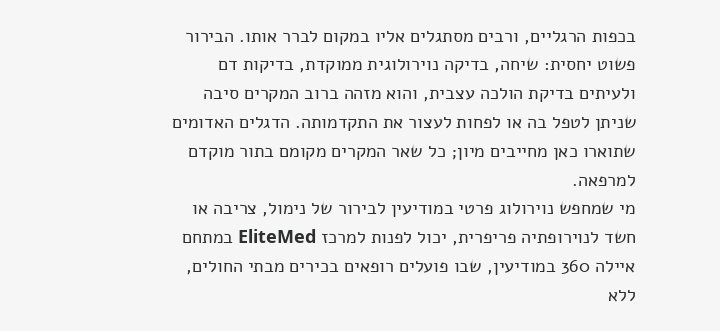בכפות הרגליים, ורבים מסתגלים אליו במקום לברר אותו. הבירור פשוט יחסית: שיחה, בדיקה נוירולוגית ממוקדת, בדיקות דם ולעיתים בדיקת הולכה עצבית, והוא מזהה ברוב המקרים סיבה שניתן לטפל בה או לפחות לעצור את התקדמותה. הדגלים האדומים שתוארו כאן מחייבים מיון; כל שאר המקרים מקומם בתור מוקדם למרפאה.
מי שמחפש נוירולוג פרטי במודיעין לבירור של נימול, צריבה או חשד לנוירופתיה פריפרית, יכול לפנות למרכז EliteMed במתחם איילה 360 במודיעין, שבו פועלים רופאים בכירים מבתי החולים, ללא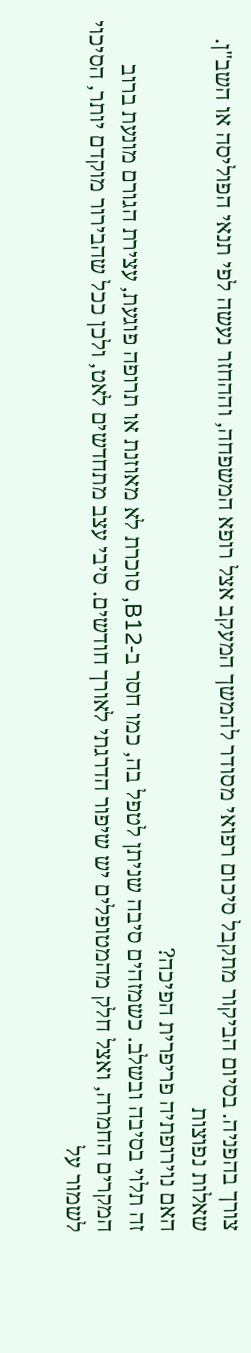צורך בהפניה. בסיום הביקור מתקבל סיכום רפואי מסודר להמשך המעקב אצל רופא המשפחה, וההחזר נעשה לפי תנאי הפוליסה או השב"ן.
שאלות נפוצות
האם נוירופתיה פריפרית הפיכה?
זה תלוי בסיבה ובשלב. כשמזהים סיבה שניתן לטפל בה, כמו חסר ב-B12, סוכרת לא מאוזנת או תרופה פוגעת, עצירת הגורם מונעת ברוב המקרים החמרה, ואצל חלק מהמטופלים יש שיפור הדרגתי לאורך חודשים. סיבי עצב מתחדשים לאט, ולכן ככל שהבירור מוקדם יותר, הסיכוי לשמור על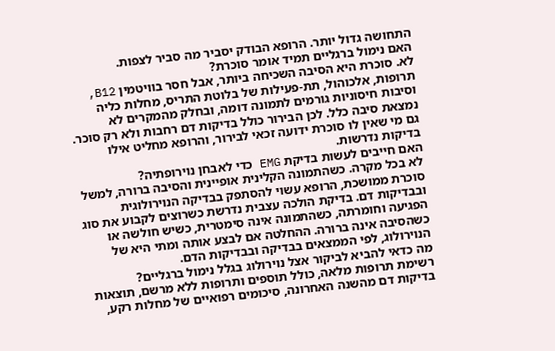התחושה גדול יותר. הרופא הבודק יסביר מה סביר לצפות.
האם נימול ברגליים תמיד אומר סוכרת?
לא. סוכרת היא הסיבה השכיחה ביותר, אבל חסר בוויטמין B12, תרופות, אלכוהול, תת-פעילות של בלוטת התריס, מחלות כליה וסיבות חיסוניות גורמים לתמונה דומה, ובחלק מהמקרים לא נמצאת סיבה כלל. לכן הבירור כולל בדיקות דם רחבות ולא רק סוכר. גם מי שאין לו סוכרת ידועה זכאי לבירור, והרופא מחליט אילו בדיקות נדרשות.
האם חייבים לעשות בדיקת EMG כדי לאבחן נוירופתיה?
לא בכל מקרה. כשהתמונה הקלינית אופיינית והסיבה ברורה, למשל סוכרת ממושכת, הרופא עשוי להסתפק בבדיקה הנוירולוגית ובבדיקות דם. בדיקת הולכה עצבית נדרשת כשרוצים לקבוע את סוג הפגיעה וחומרתה, כשהתמונה אינה סימטרית, כשיש חולשה או כשהסיבה אינה ברורה. ההחלטה אם לבצע אותה ומתי היא של הנוירולוג, לפי הממצאים בבדיקה ובבדיקות הדם.
מה כדאי להביא לביקור אצל נוירולוג בגלל נימול ברגליים?
רשימת תרופות מלאה, כולל תוספים ותרופות ללא מרשם, תוצאות בדיקות דם מהשנה האחרונה, סיכומים רפואיים של מחלות רקע,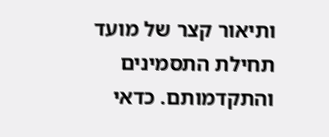ותיאור קצר של מועד תחילת התסמינים והתקדמותם. כדאי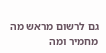גם לרשום מראש מה מחמיר ומה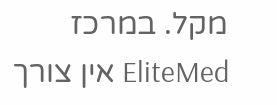מקל. במרכז EliteMed אין צורך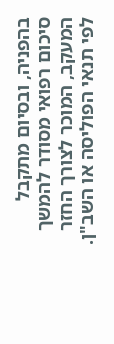בהפניה, ובסיום מתקבל סיכום רפואי מסודר להמשך המעקב, המוכר לצורך החזר לפי תנאי הפוליסה או השב"ן.